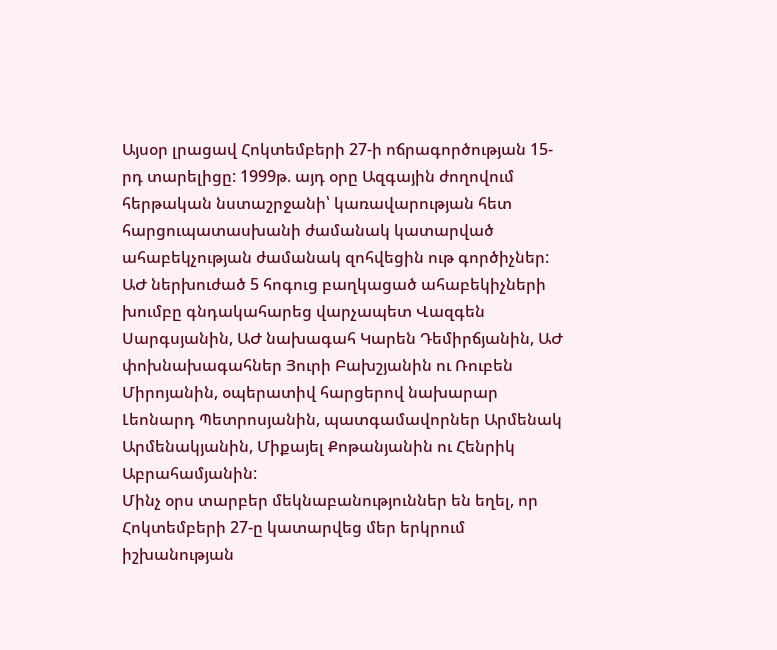Այսօր լրացավ Հոկտեմբերի 27-ի ոճրագործության 15-րդ տարելիցը: 1999թ. այդ օրը Ազգային ժողովում հերթական նստաշրջանի՝ կառավարության հետ հարցուպատասխանի ժամանակ կատարված ահաբեկչության ժամանակ զոհվեցին ութ գործիչներ: ԱԺ ներխուժած 5 հոգուց բաղկացած ահաբեկիչների խումբը գնդակահարեց վարչապետ Վազգեն Սարգսյանին, ԱԺ նախագահ Կարեն Դեմիրճյանին, ԱԺ փոխնախագահներ Յուրի Բախշյանին ու Ռուբեն Միրոյանին, օպերատիվ հարցերով նախարար Լեոնարդ Պետրոսյանին, պատգամավորներ Արմենակ Արմենակյանին, Միքայել Քոթանյանին ու Հենրիկ Աբրահամյանին:
Մինչ օրս տարբեր մեկնաբանություններ են եղել, որ Հոկտեմբերի 27-ը կատարվեց մեր երկրում իշխանության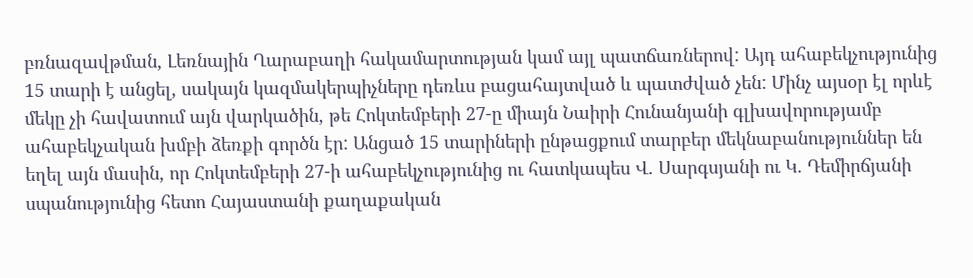բռնազավթման, Լեռնային Ղարաբաղի հակամարտության կամ այլ պատճառներով: Այդ ահաբեկչությունից 15 տարի է անցել, սակայն կազմակերպիչները դեռևս բացահայտված և պատժված չեն: Մինչ այսօր էլ որևէ մեկը չի հավատում այն վարկածին, թե Հոկտեմբերի 27-ը միայն Նաիրի Հունանյանի գլխավորությամբ ահաբեկչական խմբի ձեռքի գործն էր: Անցած 15 տարիների ընթացքում տարբեր մեկնաբանություններ են եղել այն մասին, որ Հոկտեմբերի 27-ի ահաբեկչությունից ու հատկապես Վ. Սարգսյանի ու Կ. Դեմիրճյանի սպանությունից հետո Հայաստանի քաղաքական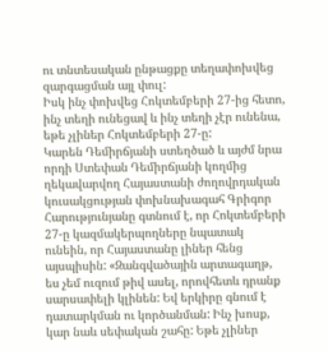ու տնտեսական ընթացքը տեղափոխվեց զարգացման այլ փուլ:
Իսկ ինչ փոխվեց Հոկտեմբերի 27-ից հետո, ինչ տեղի ունեցավ և ինչ տեղի չէր ունենա, եթե չլիներ Հոկտեմբերի 27-ը:
Կարեն Դեմիրճյանի ստեղծած և այժմ նրա որդի Ստեփան Դեմիրճյանի կողմից ղեկավարվող Հայաստանի ժողովրդական կուսակցության փոխնախագահ Գրիգոր Հարությունյանը գտնում է, որ Հոկտեմբերի 27-ը կազմակերպողները նպատակ ունեին, որ Հայաստանը լիներ հենց այսպիսին: «Զանգվածային արտագաղթ, ես չեմ ուզում թիվ ասել, որովհետև դրանք սարսափելի կլինեն: Եվ երկիրը գնում է դատարկման ու կործանման: Ինչ խոսք, կար նաև սեփական շահը: Եթե չլիներ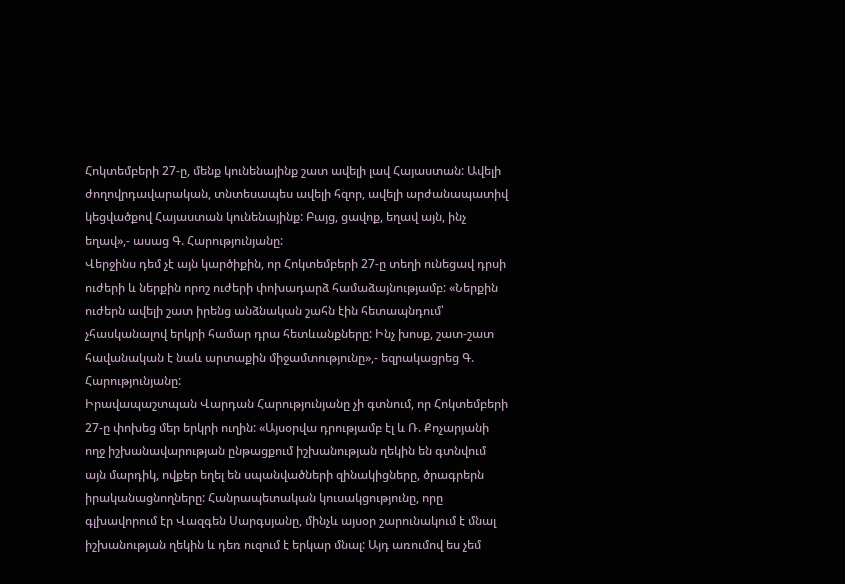Հոկտեմբերի 27-ը, մենք կունենայինք շատ ավելի լավ Հայաստան: Ավելի ժողովրդավարական, տնտեսապես ավելի հզոր, ավելի արժանապատիվ կեցվածքով Հայաստան կունենայինք: Բայց, ցավոք, եղավ այն, ինչ եղավ»,- ասաց Գ. Հարությունյանը:
Վերջինս դեմ չէ այն կարծիքին, որ Հոկտեմբերի 27-ը տեղի ունեցավ դրսի ուժերի և ներքին որոշ ուժերի փոխադարձ համաձայնությամբ: «Ներքին ուժերն ավելի շատ իրենց անձնական շահն էին հետապնդում՝ չհասկանալով երկրի համար դրա հետևանքները: Ինչ խոսք, շատ-շատ հավանական է նաև արտաքին միջամտությունը»,- եզրակացրեց Գ. Հարությունյանը:
Իրավապաշտպան Վարդան Հարությունյանը չի գտնում, որ Հոկտեմբերի 27-ը փոխեց մեր երկրի ուղին: «Այսօրվա դրությամբ էլ և Ռ. Քոչարյանի ողջ իշխանավարության ընթացքում իշխանության ղեկին են գտնվում այն մարդիկ, ովքեր եղել են սպանվածների զինակիցները, ծրագրերն իրականացնողները: Հանրապետական կուսակցությունը, որը գլխավորում էր Վազգեն Սարգսյանը, մինչև այսօր շարունակում է մնալ իշխանության ղեկին և դեռ ուզում է երկար մնալ: Այդ առումով ես չեմ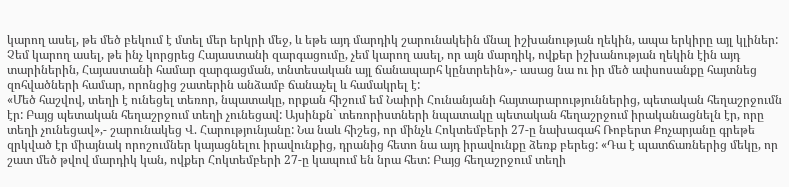կարող ասել, թե մեծ բեկում է մտել մեր երկրի մեջ, և եթե այդ մարդիկ շարունակեին մնալ իշխանության ղեկին, ապա երկիրը այլ կլիներ: Չեմ կարող ասել, թե ինչ կորցրեց Հայաստանի զարգացումը, չեմ կարող ասել, որ այն մարդիկ, ովքեր իշխանության ղեկին էին այդ տարիներին, Հայաստանի համար զարգացման, տնտեսական այլ ճանապարհ կընտրեին»,- ասաց նա ու իր մեծ ափսոսանքը հայտնեց զոհվածների համար, որոնցից շատերին անձամբ ճանաչել և համակրել է:
«Մեծ հաշվով, տեղի է ունեցել տեռոր, նպատակը, որքան հիշում եմ Նաիրի Հունանյանի հայտարարություններից, պետական հեղաշրջումն էր: Բայց պետական հեղաշրջում տեղի չունեցավ: Այսինքն` տեռորիստների նպատակը պետական հեղաշրջում իրականացնելն էր, որը տեղի չունեցավ»,- շարունակեց Վ. Հարությունյանը: Նա նաև հիշեց, որ մինչև Հոկտեմբերի 27-ը նախագահ Ռոբերտ Քոչարյանը գրեթե զրկված էր միայնակ որոշումներ կայացնելու իրավունքից, դրանից հետո նա այդ իրավունքը ձեռք բերեց: «Դա է պատճառներից մեկը, որ շատ մեծ թվով մարդիկ կան, ովքեր Հոկտեմբերի 27-ը կապում են նրա հետ: Բայց հեղաշրջում տեղի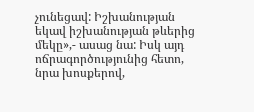չունեցավ: Իշխանության եկավ իշխանության թևերից մեկը»,- ասաց նա: Իսկ այդ ոճրագործությունից հետո, նրա խոսքերով,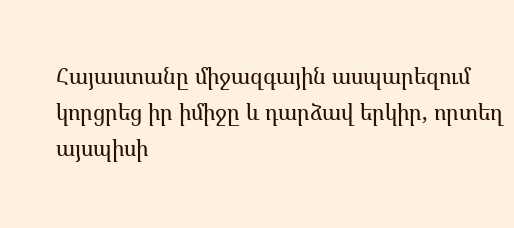Հայաստանը միջազգային ասպարեզում կորցրեց իր իմիջը և դարձավ երկիր, որտեղ այսպիսի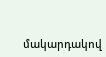մակարդակով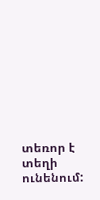տեռոր է տեղի ունենում: